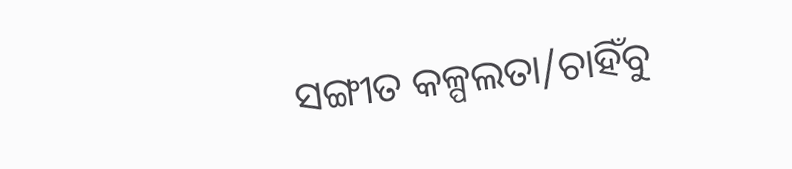ସଙ୍ଗୀତ କଳ୍ପଲତା/ଚାହିଁବୁ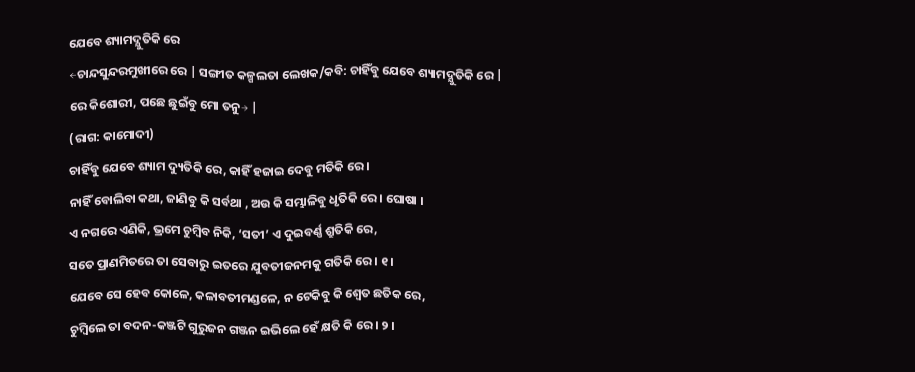ଯେବେ ଶ୍ୟାମଦ୍ଯୁତିକି ରେ
←ଚାନ୍ଦସୁନ୍ଦରମୁଖୀରେ ରେ | ସଙ୍ଗୀତ କଳ୍ପଲତା ଲେଖକ/କବି: ଚାହିଁବୁ ଯେବେ ଶ୍ୟାମଦ୍ଯୁତିକି ରେ |
ରେ କିଶୋରୀ, ପଛେ ଛୁଇଁବୁ ମୋ ତନୁ→ |
(ରାଗ: କାମୋଦୀ)
ଚାହିଁବୁ ଯେବେ ଶ୍ୟାମ ଦ୍ୟୁତିକି ରେ, କାହିଁ ହଜାଇ ଦେବୁ ମତିକି ରେ ।
ନାହିଁ ବୋଲିବା କଥା, ଜାଣିବୁ କି ସର୍ବଥା , ଅଉ କି ସମ୍ଭାଳିବୁ ଧୃତିକି ରେ । ଘୋଷା ।
ଏ ନଗରେ ଏଣିକି, ଭ୍ରମେ ଚୁମ୍ବିବ ନିକି, ‘ସତୀ’ ଏ ଦୁଇବର୍ଣ୍ଣ ଶ୍ରୁତିକି ରେ,
ସତେ ପ୍ରାଣମିତରେ ତା ସେବାରୁ ଇତରେ ଯୁବତୀଜନମକୁ ଗତିକି ରେ । ୧ ।
ଯେବେ ସେ ହେବ କୋଳେ, କଳାବତୀମଣ୍ଡଳେ, ନ ଟେକିବୁ କି ଶ୍ଵେତ ଛତିକ ରେ,
ଚୁମ୍ବିଲେ ତା ବଦନ-କଞ୍ଜଟି ଗୁରୁଜନ ଗଞ୍ଜନ ଇଭିଲେ ହେଁ କ୍ଷତି କି ରେ । ୨ ।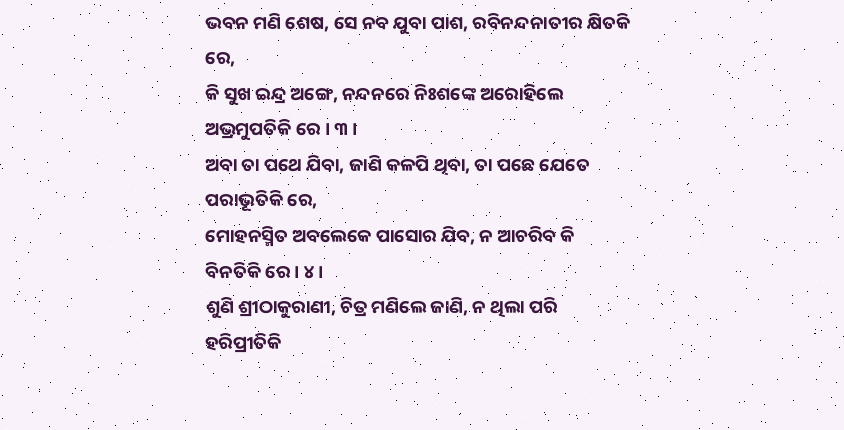ଭବନ ମଣି ଶେଷ, ସେ ନବ ଯୁବା ପାଶ, ରବିନନ୍ଦନାତୀର କ୍ଷିତକି ରେ,
କି ସୁଖ ଇନ୍ଦ୍ର ଅଙ୍ଗେ, ନନ୍ଦନରେ ନିଃଶଙ୍କେ ଅରୋହିଲେ ଅଭ୍ରମୁପତିକି ରେ । ୩ ।
ଅବା ତା ପଥେ ଯିବା, ଜାଣି କଳପି ଥିବା, ତା ପଛେ ଯେତେ ପରାଭୂତିକି ରେ,
ମୋହନସ୍ମିତ ଅବଲେକେ ପାସୋର ଯିବ, ନ ଆଚରିବ କି ବିନତିକି ରେ। ୪।
ଶୁଣି ଶ୍ରୀଠାକୁରାଣୀ, ଚିତ୍ର ମଣିଲେ ଜାଣି, ନ ଥିଲା ପରି ହରିପ୍ରୀତିକି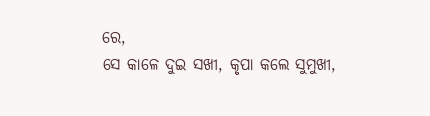ରେ,
ସେ କାଳେ ଦୁଇ ସଖୀ, କୃପା କଲେ ସୁମୁଖୀ,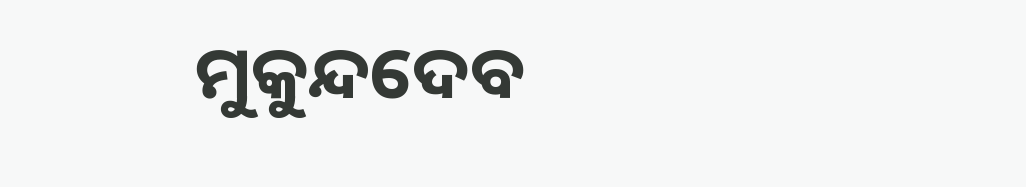ମୁକୁନ୍ଦଦେବ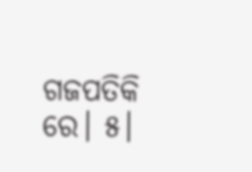ଗଜପତିକି ରେ। ୫।